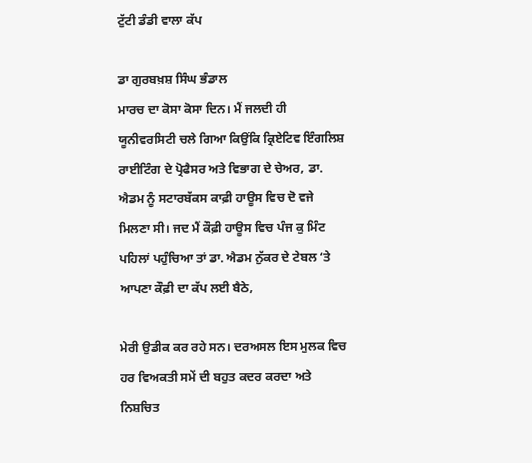ਟੁੱਟੀ ਡੰਡੀ ਵਾਲਾ ਕੱਪ

ਡਾ ਗੁਰਬਖ਼ਸ਼ ਸਿੰਘ ਭੰਡਾਲ
ਮਾਰਚ ਦਾ ਕੋਸਾ ਕੋਸਾ ਦਿਨ। ਮੈਂ ਜਲਦੀ ਹੀ ਯੂਨੀਵਰਸਿਟੀ ਚਲੇ ਗਿਆ ਕਿਉਂਕਿ ਕ੍ਰਿਏਟਿਵ ਇੰਗਲਿਸ਼ ਰਾਈਟਿੰਗ ਦੇ ਪ੍ਰੋਫੈਸਰ ਅਤੇ ਵਿਭਾਗ ਦੇ ਚੇਅਰ, ਡਾ. ਐਡਮ ਨੂੰ ਸਟਾਰਬੱਕਸ ਕਾਫ਼ੀ ਹਾਊਸ ਵਿਚ ਦੋ ਵਜੇ ਮਿਲਣਾ ਸੀ। ਜਦ ਮੈਂ ਕੌਫ਼ੀ ਹਾਊਸ ਵਿਚ ਪੰਜ ਕੁ ਮਿੰਟ ਪਹਿਲਾਂ ਪਹੁੰਚਿਆ ਤਾਂ ਡਾ. ਐਡਮ ਨੁੱਕਰ ਦੇ ਟੇਬਲ ‘ਤੇ ਆਪਣਾ ਕੌਫ਼ੀ ਦਾ ਕੱਪ ਲਈ ਬੈਠੇ,

ਮੇਰੀ ਉਡੀਕ ਕਰ ਰਹੇ ਸਨ। ਦਰਅਸਲ ਇਸ ਮੁਲਕ ਵਿਚ ਹਰ ਵਿਅਕਤੀ ਸਮੇਂ ਦੀ ਬਹੁਤ ਕਦਰ ਕਰਦਾ ਅਤੇ ਨਿਸ਼ਚਿਤ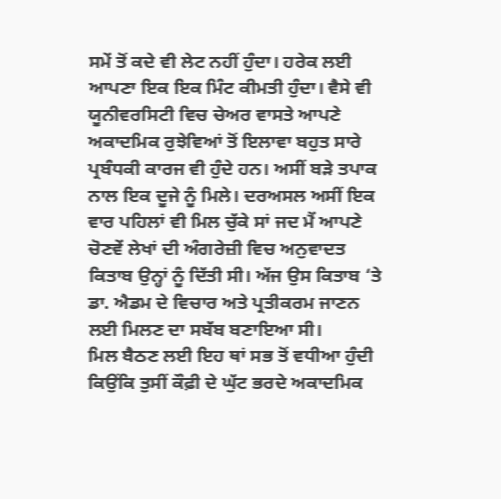ਸਮੇਂ ਤੋਂ ਕਦੇ ਵੀ ਲੇਟ ਨਹੀਂ ਹੁੰਦਾ। ਹਰੇਕ ਲਈ ਆਪਣਾ ਇਕ ਇਕ ਮਿੰਟ ਕੀਮਤੀ ਹੁੰਦਾ। ਵੈਸੇ ਵੀ ਯੂਨੀਵਰਸਿਟੀ ਵਿਚ ਚੇਅਰ ਵਾਸਤੇ ਆਪਣੇ ਅਕਾਦਮਿਕ ਰੁਝੇਵਿਆਂ ਤੋਂ ਇਲਾਵਾ ਬਹੁਤ ਸਾਰੇ ਪ੍ਰਬੰਧਕੀ ਕਾਰਜ ਵੀ ਹੁੰਦੇ ਹਨ। ਅਸੀਂ ਬੜੇ ਤਪਾਕ ਨਾਲ ਇਕ ਦੂਜੇ ਨੂੰ ਮਿਲੇ। ਦਰਅਸਲ ਅਸੀਂ ਇਕ ਵਾਰ ਪਹਿਲਾਂ ਵੀ ਮਿਲ ਚੁੱਕੇ ਸਾਂ ਜਦ ਮੈਂ ਆਪਣੇ ਚੋਣਵੇਂ ਲੇਖਾਂ ਦੀ ਅੰਗਰੇਜ਼ੀ ਵਿਚ ਅਨੁਵਾਦਤ ਕਿਤਾਬ ਉਨ੍ਹਾਂ ਨੂੰ ਦਿੱਤੀ ਸੀ। ਅੱਜ ਉਸ ਕਿਤਾਬ ‘ਤੇ ਡਾ. ਐਡਮ ਦੇ ਵਿਚਾਰ ਅਤੇ ਪ੍ਰਤੀਕਰਮ ਜਾਣਨ ਲਈ ਮਿਲਣ ਦਾ ਸਬੱਬ ਬਣਾਇਆ ਸੀ।
ਮਿਲ ਬੈਠਣ ਲਈ ਇਹ ਥਾਂ ਸਭ ਤੋਂ ਵਧੀਆ ਹੁੰਦੀ ਕਿਉਂਕਿ ਤੁਸੀਂ ਕੌਫ਼ੀ ਦੇ ਘੁੱਟ ਭਰਦੇ ਅਕਾਦਮਿਕ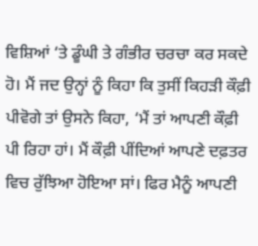ਵਿਸ਼ਿਆਂ ‘ਤੇ ਡੂੰਘੀ ਤੇ ਗੰਭੀਰ ਚਰਚਾ ਕਰ ਸਕਦੇ ਹੋ। ਮੈਂ ਜਦ ਉਨ੍ਹਾਂ ਨੂੰ ਕਿਹਾ ਕਿ ਤੁਸੀਂ ਕਿਹੜੀ ਕੌਫ਼ੀ ਪੀਵੋਗੇ ਤਾਂ ਉਸਨੇ ਕਿਹਾ, ‘ਮੈਂ ਤਾਂ ਆਪਣੀ ਕੌਫ਼ੀ ਪੀ ਰਿਹਾ ਹਾਂ। ਮੈਂ ਕੌਫ਼ੀ ਪੀਂਦਿਆਂ ਆਪਣੇ ਦਫ਼ਤਰ ਵਿਚ ਰੁੱਝਿਆ ਹੋਇਆ ਸਾਂ। ਫਿਰ ਮੈਨੂੰ ਆਪਣੀ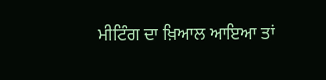ਮੀਟਿੰਗ ਦਾ ਖ਼ਿਆਲ ਆਇਆ ਤਾਂ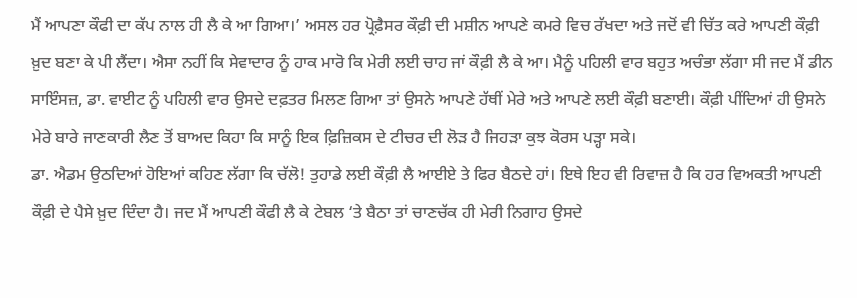ਮੈਂ ਆਪਣਾ ਕੌਫੀ ਦਾ ਕੱਪ ਨਾਲ ਹੀ ਲੈ ਕੇ ਆ ਗਿਆ।’ ਅਸਲ ਹਰ ਪ੍ਰੋਫ਼ੈਸਰ ਕੌਫ਼ੀ ਦੀ ਮਸ਼ੀਨ ਆਪਣੇ ਕਮਰੇ ਵਿਚ ਰੱਖਦਾ ਅਤੇ ਜਦੋਂ ਵੀ ਚਿੱਤ ਕਰੇ ਆਪਣੀ ਕੌਫ਼ੀ ਖ਼ੁਦ ਬਣਾ ਕੇ ਪੀ ਲੈਂਦਾ। ਐਸਾ ਨਹੀਂ ਕਿ ਸੇਵਾਦਾਰ ਨੂੰ ਹਾਕ ਮਾਰੋ ਕਿ ਮੇਰੀ ਲਈ ਚਾਹ ਜਾਂ ਕੌਫ਼ੀ ਲੈ ਕੇ ਆ। ਮੈਨੂੰ ਪਹਿਲੀ ਵਾਰ ਬਹੁਤ ਅਚੰਭਾ ਲੱਗਾ ਸੀ ਜਦ ਮੈਂ ਡੀਨ ਸਾਇੰਸਜ਼, ਡਾ. ਵਾਈਟ ਨੂੰ ਪਹਿਲੀ ਵਾਰ ਉਸਦੇ ਦਫ਼ਤਰ ਮਿਲਣ ਗਿਆ ਤਾਂ ਉਸਨੇ ਆਪਣੇ ਹੱਥੀਂ ਮੇਰੇ ਅਤੇ ਆਪਣੇ ਲਈ ਕੌਫ਼ੀ ਬਣਾਈ। ਕੌਫ਼ੀ ਪੀਂਦਿਆਂ ਹੀ ਉਸਨੇ ਮੇਰੇ ਬਾਰੇ ਜਾਣਕਾਰੀ ਲੈਣ ਤੋਂ ਬਾਅਦ ਕਿਹਾ ਕਿ ਸਾਨੂੰ ਇਕ ਫ਼ਿਜ਼ਿਕਸ ਦੇ ਟੀਚਰ ਦੀ ਲੋੜ ਹੈ ਜਿਹੜਾ ਕੁਝ ਕੋਰਸ ਪੜ੍ਹਾ ਸਕੇ।
ਡਾ. ਐਡਮ ਉਠਦਿਆਂ ਹੋਇਆਂ ਕਹਿਣ ਲੱਗਾ ਕਿ ਚੱਲੋ! ਤੁਹਾਡੇ ਲਈ ਕੌਫ਼ੀ ਲੈ ਆਈਏ ਤੇ ਫਿਰ ਬੈਠਦੇ ਹਾਂ। ਇਥੇ ਇਹ ਵੀ ਰਿਵਾਜ਼ ਹੈ ਕਿ ਹਰ ਵਿਅਕਤੀ ਆਪਣੀ ਕੌਫ਼ੀ ਦੇ ਪੈਸੇ ਖ਼ੁਦ ਦਿੰਦਾ ਹੈ। ਜਦ ਮੈਂ ਆਪਣੀ ਕੌਫੀ ਲੈ ਕੇ ਟੇਬਲ ‘ਤੇ ਬੈਠਾ ਤਾਂ ਚਾਣਚੱਕ ਹੀ ਮੇਰੀ ਨਿਗਾਹ ਉਸਦੇ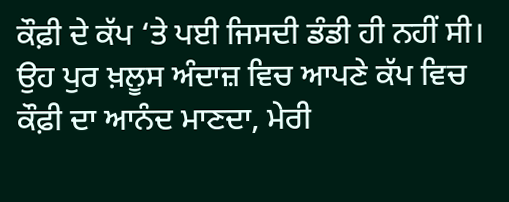ਕੌਫ਼ੀ ਦੇ ਕੱਪ ‘ਤੇ ਪਈ ਜਿਸਦੀ ਡੰਡੀ ਹੀ ਨਹੀਂ ਸੀ। ਉਹ ਪੁਰ ਖ਼ਲੂਸ ਅੰਦਾਜ਼ ਵਿਚ ਆਪਣੇ ਕੱਪ ਵਿਚ ਕੌਫ਼ੀ ਦਾ ਆਨੰਦ ਮਾਣਦਾ, ਮੇਰੀ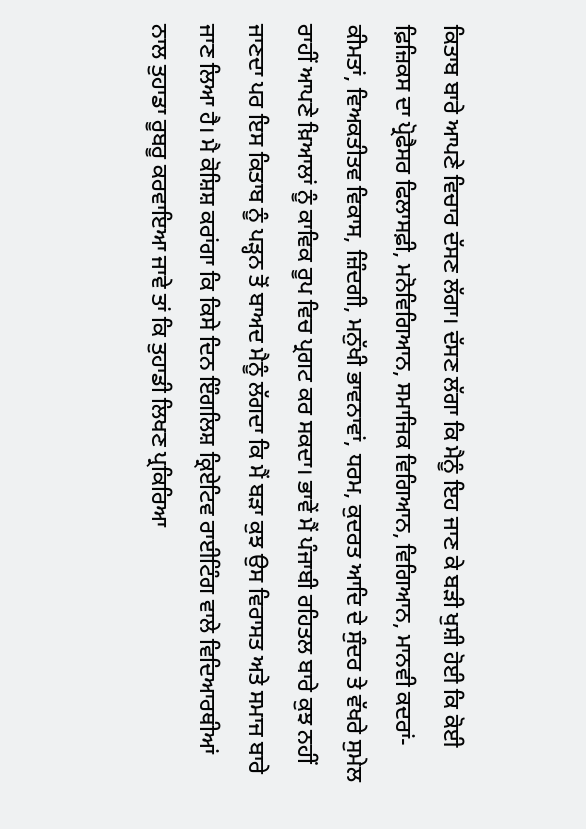ਕਿਤਾਬ ਬਾਰੇ ਆਪਣੇ ਵਿਚਾਰ ਦੱਸਣ ਲੱਗਾ। ਦੱਸਣ ਲੱਗਾ ਕਿ ਮੈਨੂੰ ਇਹ ਜਾਣ ਕੇ ਬੜੀ ਖੁਸ਼ੀ ਹੋਈ ਕਿ ਕੋਈ ਫ਼ਿਜ਼ਿਕਸ ਦਾ ਪ੍ਰੋਫੈਸਰ ਫਿਲਾਸਫ਼ੀ, ਮਨੋਵਿਗਿਆਨ, ਸਮਾਜਿਕ ਵਿਗਿਆਨ, ਵਿਗਿਆਨ, ਮਾਨਵੀ ਕਦਰਾਂ-ਕੀਮਤਾਂ, ਵਿਅਕਤੀਤਵ ਵਿਕਾਸ, ਜ਼ਿੰਦਗੀ, ਮਨੁੱਖੀ ਭਾਵਨਾਵਾਂ, ਧਰਮ, ਕੁਦਰਤ ਆਦਿ ਦੇ ਸੁੰਦਰ ਤੇ ਵੱਖਰੇ ਸੁਮੇਲ ਰਾਹੀਂ ਆਪਣੇ ਖ਼ਿਆਲਾਂ ਨੂੰ ਕਾਵਿਕ ਰੂਪ ਵਿਚ ਪ੍ਰਗਟ ਕਰ ਸਕਦਾ। ਭਾਵੇਂ ਮੈਂ ਪੰਜਾਬੀ ਰਹਿਤਲ ਬਾਰੇ ਕੁਝ ਨਹੀਂ ਜਾਣਦਾ ਪਰ ਇਸ ਕਿਤਾਬ ਨੂੰ ਪੜ੍ਹਨ ਤੋਂ ਬਾਅਦ ਮੈਨੂੰ ਲੱਗਦਾ ਕਿ ਮੈਂ ਬੜਾ ਕੁਝ ਉਸ ਵਿਰਾਸਤ ਅਤੇ ਸਮਾਜ ਬਾਰੇ ਜਾਣ ਲਿਆ ਹੈ। ਮੈ ਕੋਸ਼ਿਸ਼ ਕਰਾਂਗਾ ਕਿ ਕਿਸੇ ਦਿਨ ਇੰਗਲਿਸ਼ ਕ੍ਰਿਏਟਿਵ ਰਾਈਟਿੰਗ ਵਾਲੇ ਵਿਦਿਆਰਥੀਆਂ ਨਾਲ ਤੁਹਾਡਾ ਰੂਬਰੂ ਕਰਵਾਇਆ ਜਾਵੇ ਤਾਂ ਕਿ ਤੁਹਾਡੀ ਲਿਖਣ ਪ੍ਰਕਿਰਿਆ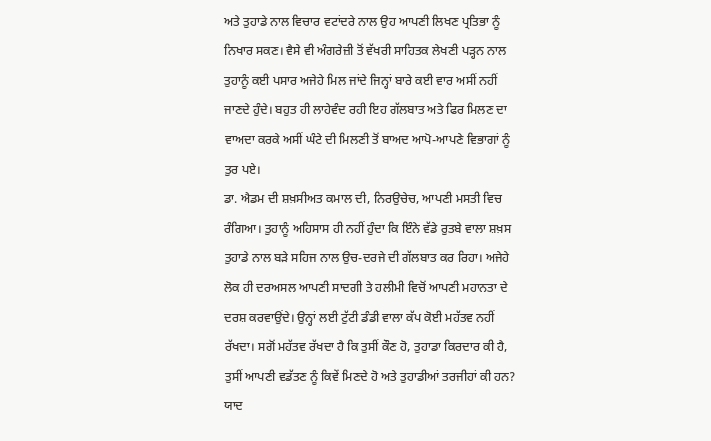ਅਤੇ ਤੁਹਾਡੇ ਨਾਲ ਵਿਚਾਰ ਵਟਾਂਦਰੇ ਨਾਲ ਉਹ ਆਪਣੀ ਲਿਖਣ ਪ੍ਰਤਿਭਾ ਨੂੰ ਨਿਖਾਰ ਸਕਣ। ਵੈਸੇ ਵੀ ਅੰਗਰੇਜ਼ੀ ਤੋਂ ਵੱਖਰੀ ਸਾਹਿਤਕ ਲੇਖਣੀ ਪੜ੍ਹਨ ਨਾਲ ਤੁਹਾਨੂੰ ਕਈ ਪਸਾਰ ਅਜੇਹੇ ਮਿਲ ਜਾਂਦੇ ਜਿਨ੍ਹਾਂ ਬਾਰੇ ਕਈ ਵਾਰ ਅਸੀਂ ਨਹੀਂ ਜਾਣਦੇ ਹੁੰਦੇ। ਬਹੁਤ ਹੀ ਲਾਹੇਵੰਦ ਰਹੀ ਇਹ ਗੱਲਬਾਤ ਅਤੇ ਫਿਰ ਮਿਲਣ ਦਾ ਵਾਅਦਾ ਕਰਕੇ ਅਸੀਂ ਘੰਟੇ ਦੀ ਮਿਲਣੀ ਤੋਂ ਬਾਅਦ ਆਪੋ-ਆਪਣੇ ਵਿਭਾਗਾਂ ਨੂੰ ਤੁਰ ਪਏ।
ਡਾ. ਐਡਮ ਦੀ ਸ਼ਖ਼ਸੀਅਤ ਕਮਾਲ ਦੀ, ਨਿਰਉਚੇਚ, ਆਪਣੀ ਮਸਤੀ ਵਿਚ ਰੰਗਿਆ। ਤੁਹਾਨੂੰ ਅਹਿਸਾਸ ਹੀ ਨਹੀਂ ਹੁੰਦਾ ਕਿ ਇੰਨੇ ਵੱਡੇ ਰੁਤਬੇ ਵਾਲਾ ਸ਼ਖ਼ਸ ਤੁਹਾਡੇ ਨਾਲ ਬੜੇ ਸਹਿਜ ਨਾਲ ਉਚ-ਦਰਜੇ ਦੀ ਗੱਲਬਾਤ ਕਰ ਰਿਹਾ। ਅਜੇਹੇ ਲੋਕ ਹੀ ਦਰਅਸਲ ਆਪਣੀ ਸਾਦਗੀ ਤੇ ਹਲੀਮੀ ਵਿਚੋਂ ਆਪਣੀ ਮਹਾਨਤਾ ਦੇ ਦਰਸ਼ ਕਰਵਾਉਂਦੇ। ਉਨ੍ਹਾਂ ਲਈ ਟੁੱਟੀ ਡੰਡੀ ਵਾਲਾ ਕੱਪ ਕੋਈ ਮਹੱਤਵ ਨਹੀਂ ਰੱਖਦਾ। ਸਗੋਂ ਮਹੱਤਵ ਰੱਖਦਾ ਹੈ ਕਿ ਤੁਸੀਂ ਕੌਣ ਹੋ, ਤੁਹਾਡਾ ਕਿਰਦਾਰ ਕੀ ਹੈ, ਤੁਸੀਂ ਆਪਣੀ ਵਡੱਤਣ ਨੂੰ ਕਿਵੇਂ ਮਿਣਦੇ ਹੋ ਅਤੇ ਤੁਹਾਡੀਆਂ ਤਰਜੀਹਾਂ ਕੀ ਹਨ?
ਯਾਦ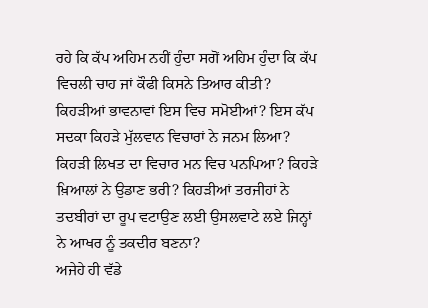ਰਹੇ ਕਿ ਕੱਪ ਅਹਿਮ ਨਹੀਂ ਹੁੰਦਾ ਸਗੋਂ ਅਹਿਮ ਹੁੰਦਾ ਕਿ ਕੱਪ ਵਿਚਲੀ ਚਾਹ ਜਾਂ ਕੌਫੀ ਕਿਸਨੇ ਤਿਆਰ ਕੀਤੀ? ਕਿਹੜੀਆਂ ਭਾਵਨਾਵਾਂ ਇਸ ਵਿਚ ਸਮੋਈਆਂ? ਇਸ ਕੱਪ ਸਦਕਾ ਕਿਹੜੇ ਮੁੱਲਵਾਨ ਵਿਚਾਰਾਂ ਨੇ ਜਨਮ ਲਿਆ? ਕਿਹੜੀ ਲਿਖਤ ਦਾ ਵਿਚਾਰ ਮਨ ਵਿਚ ਪਨਪਿਆ? ਕਿਹੜੇ ਖ਼ਿਆਲਾਂ ਨੇ ਉਡਾਣ ਭਰੀ? ਕਿਹੜੀਆਂ ਤਰਜੀਹਾਂ ਨੇ ਤਦਬੀਰਾਂ ਦਾ ਰੂਪ ਵਟਾਉਣ ਲਈ ਉਸਲਵਾਟੇ ਲਏ ਜਿਨ੍ਹਾਂ ਨੇ ਆਖਰ ਨੂੰ ਤਕਦੀਰ ਬਣਨਾ?
ਅਜੇਹੇ ਹੀ ਵੱਡੇ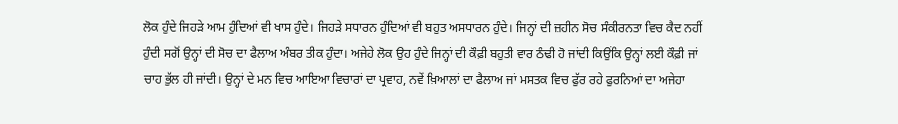ਲੋਕ ਹੁੰਦੇ ਜਿਹੜੇ ਆਮ ਹੁੰਦਿਆਂ ਵੀ ਖਾਸ ਹੁੰਦੇ। ਜਿਹੜੇ ਸਧਾਰਨ ਹੁੰਦਿਆਂ ਵੀ ਬਹੁਤ ਅਸਧਾਰਨ ਹੁੰਦੇ। ਜਿਨ੍ਹਾਂ ਦੀ ਜ਼ਹੀਨ ਸੋਚ ਸੰਕੀਰਨਤਾ ਵਿਚ ਕੈਦ ਨਹੀਂ ਹੁੰਦੀ ਸਗੋਂ ਉਨ੍ਹਾਂ ਦੀ ਸੋਚ ਦਾ ਫੈਲਾਅ ਅੰਬਰ ਤੀਕ ਹੁੰਦਾ। ਅਜੇਹੇ ਲੋਕ ਉਹ ਹੁੰਦੇ ਜਿਨ੍ਹਾਂ ਦੀ ਕੌਫ਼ੀ ਬਹੁਤੀ ਵਾਰ ਠੰਢੀ ਹੋ ਜਾਂਦੀ ਕਿਉਂਕਿ ਉਨ੍ਹਾਂ ਲਈ ਕੌਫ਼ੀ ਜਾਂ ਚਾਹ ਭੁੱਲ ਹੀ ਜਾਂਦੀ। ਉਨ੍ਹਾਂ ਦੇ ਮਨ ਵਿਚ ਆਇਆ ਵਿਚਾਰਾਂ ਦਾ ਪ੍ਰਵਾਹ, ਨਵੇਂ ਖ਼ਿਆਲਾਂ ਦਾ ਫੈਲਾਅ ਜਾਂ ਮਸਤਕ ਵਿਚ ਫੁੱਰ ਰਹੇ ਫੁਰਨਿਆਂ ਦਾ ਅਜੇਹਾ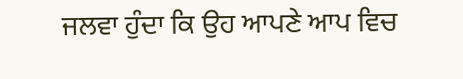ਜਲਵਾ ਹੁੰਦਾ ਕਿ ਉਹ ਆਪਣੇ ਆਪ ਵਿਚ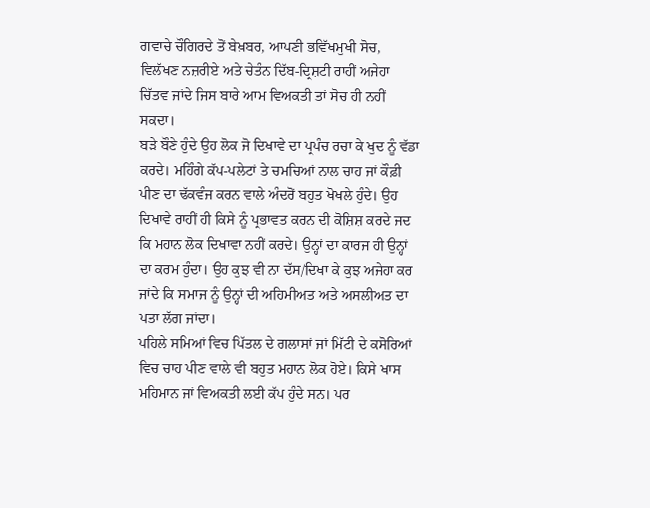ਗਵਾਚੇ ਚੌਗਿਰਦੇ ਤੋਂ ਬੇਖ਼ਬਰ, ਆਪਣੀ ਭਵਿੱਖਮੁਖੀ ਸੋਚ, ਵਿਲੱਖਣ ਨਜ਼ਰੀਏ ਅਤੇ ਚੇਤੰਨ ਦਿੱਬ-ਦ੍ਰਿਸ਼ਟੀ ਰਾਹੀਂ ਅਜੇਹਾ ਚਿੱਤਵ ਜਾਂਦੇ ਜਿਸ ਬਾਰੇ ਆਮ ਵਿਅਕਤੀ ਤਾਂ ਸੋਚ ਹੀ ਨਹੀਂ ਸਕਦਾ।
ਬੜੇ ਬੌਣੇ ਹੁੰਦੇ ਉਹ ਲੋਕ ਜੋ ਦਿਖਾਵੇ ਦਾ ਪ੍ਰਪੰਚ ਰਚਾ ਕੇ ਖੁਦ ਨੂੰ ਵੱਡਾ ਕਰਦੇ। ਮਹਿੰਗੇ ਕੱਪ-ਪਲੇਟਾਂ ਤੇ ਚਮਚਿਆਂ ਨਾਲ ਚਾਹ ਜਾਂ ਕੌਫ਼ੀ ਪੀਣ ਦਾ ਢੱਕਵੰਜ ਕਰਨ ਵਾਲੇ ਅੰਦਰੋਂ ਬਹੁਤ ਖੋਖਲੇ ਹੁੰਦੇ। ਉਹ ਦਿਖਾਵੇ ਰਾਹੀਂ ਹੀ ਕਿਸੇ ਨੂੰ ਪ੍ਰਭਾਵਤ ਕਰਨ ਦੀ ਕੋਸ਼ਿਸ਼ ਕਰਦੇ ਜਦ ਕਿ ਮਹਾਨ ਲੋਕ ਦਿਖਾਵਾ ਨਹੀਂ ਕਰਦੇ। ਉਨ੍ਹਾਂ ਦਾ ਕਾਰਜ ਹੀ ਉਨ੍ਹਾਂ ਦਾ ਕਰਮ ਹੁੰਦਾ। ਉਹ ਕੁਝ ਵੀ ਨਾ ਦੱਸ/ਦਿਖਾ ਕੇ ਕੁਝ ਅਜੇਹਾ ਕਰ ਜਾਂਦੇ ਕਿ ਸਮਾਜ ਨੂੰ ਉਨ੍ਹਾਂ ਦੀ ਅਹਿਮੀਅਤ ਅਤੇ ਅਸਲੀਅਤ ਦਾ ਪਤਾ ਲੱਗ ਜਾਂਦਾ।
ਪਹਿਲੇ ਸਮਿਆਂ ਵਿਚ ਪਿੱਤਲ ਦੇ ਗਲਾਸਾਂ ਜਾਂ ਮਿੱਟੀ ਦੇ ਕਸੋਰਿਆਂ ਵਿਚ ਚਾਹ ਪੀਣ ਵਾਲੇ ਵੀ ਬਹੁਤ ਮਹਾਨ ਲੋਕ ਹੋਏ। ਕਿਸੇ ਖਾਸ ਮਹਿਮਾਨ ਜਾਂ ਵਿਅਕਤੀ ਲਈ ਕੱਪ ਹੁੰਦੇ ਸਨ। ਪਰ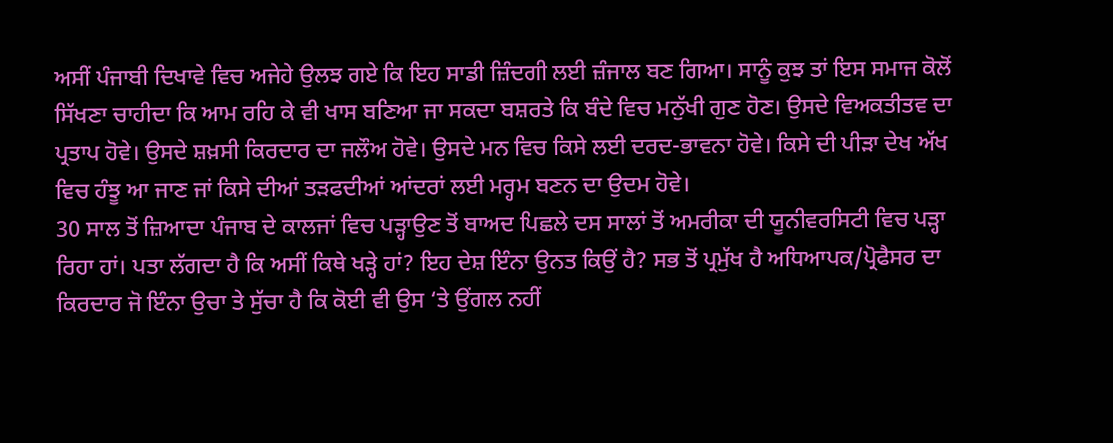ਅਸੀਂ ਪੰਜਾਬੀ ਦਿਖਾਵੇ ਵਿਚ ਅਜੇਹੇ ਉਲਝ ਗਏ ਕਿ ਇਹ ਸਾਡੀ ਜ਼ਿੰਦਗੀ ਲਈ ਜ਼ੰਜਾਲ ਬਣ ਗਿਆ। ਸਾਨੂੰ ਕੁਝ ਤਾਂ ਇਸ ਸਮਾਜ ਕੋਲੋਂ ਸਿੱਖਣਾ ਚਾਹੀਦਾ ਕਿ ਆਮ ਰਹਿ ਕੇ ਵੀ ਖਾਸ ਬਣਿਆ ਜਾ ਸਕਦਾ ਬਸ਼ਰਤੇ ਕਿ ਬੰਦੇ ਵਿਚ ਮਨੁੱਖੀ ਗੁਣ ਹੋਣ। ਉਸਦੇ ਵਿਅਕਤੀਤਵ ਦਾ ਪ੍ਰਤਾਪ ਹੋਵੇ। ਉਸਦੇ ਸ਼ਖ਼ਸੀ ਕਿਰਦਾਰ ਦਾ ਜਲੌਅ ਹੋਵੇ। ਉਸਦੇ ਮਨ ਵਿਚ ਕਿਸੇ ਲਈ ਦਰਦ-ਭਾਵਨਾ ਹੋਵੇ। ਕਿਸੇ ਦੀ ਪੀੜਾ ਦੇਖ ਅੱਖ ਵਿਚ ਹੰਝੂ ਆ ਜਾਣ ਜਾਂ ਕਿਸੇ ਦੀਆਂ ਤੜਫਦੀਆਂ ਆਂਦਰਾਂ ਲਈ ਮਰ੍ਹਮ ਬਣਨ ਦਾ ਉਦਮ ਹੋਵੇ।
30 ਸਾਲ ਤੋਂ ਜ਼ਿਆਦਾ ਪੰਜਾਬ ਦੇ ਕਾਲਜਾਂ ਵਿਚ ਪੜ੍ਹਾਉਣ ਤੋਂ ਬਾਅਦ ਪਿਛਲੇ ਦਸ ਸਾਲਾਂ ਤੋਂ ਅਮਰੀਕਾ ਦੀ ਯੂਨੀਵਰਸਿਟੀ ਵਿਚ ਪੜ੍ਹਾ ਰਿਹਾ ਹਾਂ। ਪਤਾ ਲੱਗਦਾ ਹੈ ਕਿ ਅਸੀਂ ਕਿਥੇ ਖੜ੍ਹੇ ਹਾਂ? ਇਹ ਦੇਸ਼ ਇੰਨਾ ਉਨਤ ਕਿਉਂ ਹੈ? ਸਭ ਤੋਂ ਪ੍ਰਮੁੱਖ ਹੈ ਅਧਿਆਪਕ/ਪ੍ਰੋਫੈਸਰ ਦਾ ਕਿਰਦਾਰ ਜੋ ਇੰਨਾ ਉਚਾ ਤੇ ਸੁੱਚਾ ਹੈ ਕਿ ਕੋਈ ਵੀ ਉਸ ‘ਤੇ ਉਂਗਲ ਨਹੀਂ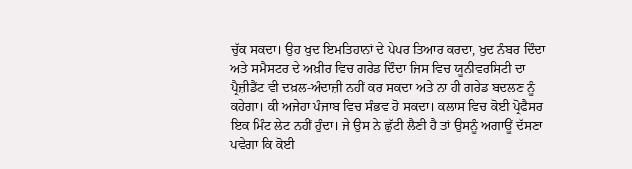ਚੁੱਕ ਸਕਦਾ। ਉਹ ਖੁਦ ਇਮਤਿਹਾਨਾਂ ਦੇ ਪੇਪਰ ਤਿਆਰ ਕਰਦਾ, ਖੁਦ ਨੰਬਰ ਦਿੰਦਾ ਅਤੇ ਸਮੈਸਟਰ ਦੇ ਅਖ਼ੀਰ ਵਿਚ ਗਰੇਡ ਦਿੰਦਾ ਜਿਸ ਵਿਚ ਯੂਨੀਵਰਸਿਟੀ ਦਾ ਪ੍ਰੈਜ਼ੀਡੈਂਟ ਵੀ ਦਖ਼ਲ-ਅੰਦਾਜ਼ੀ ਨਹੀਂ ਕਰ ਸਕਦਾ ਅਤੇ ਨਾ ਹੀ ਗਰੇਡ ਬਦਲਣ ਨੂੰ ਕਹੇਗਾ। ਕੀ ਅਜੇਹਾ ਪੰਜਾਬ ਵਿਚ ਸੰਭਵ ਹੋ ਸਕਦਾ। ਕਲਾਸ ਵਿਚ ਕੋਈ ਪ੍ਰੋਫੈਸਰ ਇਕ ਮਿੰਟ ਲੇਟ ਨਹੀਂ ਹੁੰਦਾ। ਜੇ ਉਸ ਨੇ ਛੁੱਟੀ ਲੈਣੀ ਹੈ ਤਾਂ ਉਸਨੂੰ ਅਗਾਊਂ ਦੱਸਣਾ ਪਵੇਗਾ ਕਿ ਕੋਈ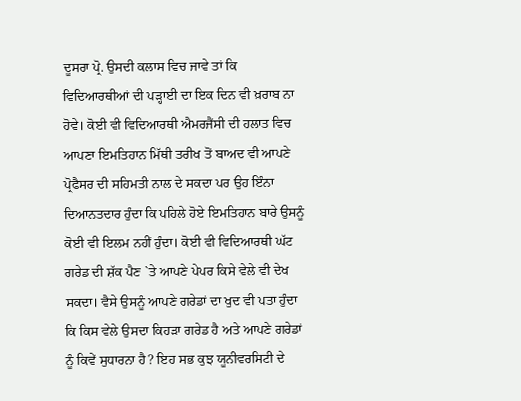ਦੂਸਰਾ ਪ੍ਰੋ. ਉਸਦੀ ਕਲਾਸ ਵਿਚ ਜਾਵੇ ਤਾਂ ਕਿ ਵਿਦਿਆਰਥੀਆਂ ਦੀ ਪੜ੍ਹਾਈ ਦਾ ਇਕ ਦਿਨ ਵੀ ਖ਼ਰਾਬ ਨਾ ਹੋਵੇ। ਕੋਈ ਵੀ ਵਿਦਿਆਰਥੀ ਐਮਰਜੈਂਸੀ ਦੀ ਹਲਾਤ ਵਿਚ ਆਪਣਾ ਇਮਤਿਹਾਨ ਮਿੱਥੀ ਤਰੀਖ ਤੋਂ ਬਾਅਦ ਵੀ ਆਪਣੇ ਪ੍ਰੋਫੈਸਰ ਦੀ ਸਹਿਮਤੀ ਨਾਲ ਦੇ ਸਕਦਾ ਪਰ ਉਹ ਇੰਨਾ ਦਿਆਨਤਦਾਰ ਹੁੰਦਾ ਕਿ ਪਹਿਲੇ ਹੋਏ ਇਮਤਿਹਾਨ ਬਾਰੇ ਉਸਨੂੰ ਕੋਈ ਵੀ ਇਲਮ ਨਹੀਂ ਹੁੰਦਾ। ਕੋਈ ਵੀ ਵਿਦਿਆਰਥੀ ਘੱਟ ਗਰੇਡ ਦੀ ਸ਼ੱਕ ਪੈਣ `ਤੇ ਆਪਣੇ ਪੇਪਰ ਕਿਸੇ ਵੇਲੇ ਵੀ ਦੇਖ ਸਕਦਾ। ਵੈਸੇ ਉਸਨੂੰ ਆਪਣੇ ਗਰੇਡਾਂ ਦਾ ਖੁਦ ਵੀ ਪਤਾ ਹੁੰਦਾ ਕਿ ਕਿਸ ਵੇਲੇ ਉਸਦਾ ਕਿਹੜਾ ਗਰੇਡ ਹੈ ਅਤੇ ਆਪਣੇ ਗਰੇਡਾਂ ਨੂੰ ਕਿਵੇਂ ਸੁਧਾਰਨਾ ਹੈ? ਇਹ ਸਭ ਕੁਝ ਯੂਨੀਵਰਸਿਟੀ ਦੇ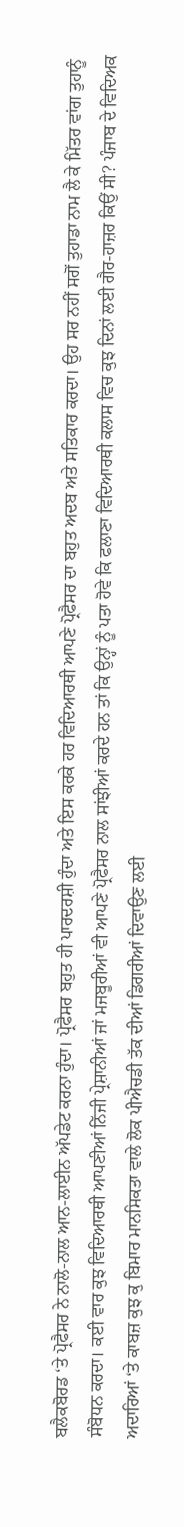ਬਲੈਕਬੋਰਡ ‘ਤੇ ਪ੍ਰੋਫੈਸਰ ਨੇ ਨਾਲੋ-ਨਾਲ ਆਨ-ਲਾਈਨ ਅੱਪਡੇਟ ਕਰਨਾ ਹੁੰਦਾ। ਪ੍ਰੋਫੈਸਰ ਬਹੁਤ ਹੀ ਪਾਰਦਰਸ਼ੀ ਹੁੰਦਾ ਅਤੇ ਇਸ ਕਰਕੇ ਹਰ ਵਿਦਿਆਰਥੀ ਆਪਣੇ ਪ੍ਰੋਫੈਸਰ ਦਾ ਬਹੁਤ ਅਦਬ ਅਤੇ ਸਤਿਕਾਰ ਕਰਦਾ। ਉਹ ਸਰ ਨਹੀਂ ਸਗੋਂ ਤੁਹਾਡਾ ਨਾਮ ਲੈ ਕੇ ਮਿੱਤਰ ਵਾਂਗ ਤੁਹਾਨੂੰ ਸੰਬੋਧਨ ਕਰਦਾ। ਕਈ ਵਾਰ ਕੁਝ ਵਿਦਿਆਰਥੀ ਆਪਣੀਆਂ ਨਿੱਜੀ ਪ੍ਰੇਸ਼ਾਨੀਆਂ ਜਾਂ ਮਜਬੂਰੀਆਂ ਵੀ ਆਪਣੇ ਪ੍ਰੋਫੈਸਰ ਨਾਲ ਸਾਂਝੀਆਂ ਕਰਦੇ ਹਨ ਤਾਂ ਕਿ ਉਨ੍ਹਾਂ ਨੂੰ ਪਤਾ ਹੋਵੇ ਕਿ ਫਲਾਣਾ ਵਿਦਿਆਰਥੀ ਕਲਾਸ ਵਿਚ ਕੁਝ ਦਿਨਾਂ ਲਈ ਗੈਰ-ਹਾਜ਼ਰ ਕਿਉਂ ਸੀ? ਪੰਜਾਬ ਦੇ ਵਿਦਿਅਕ ਅਦਾਰਿਆਂ ‘ਤੇ ਕਾਬਜ਼ ਕੁਝ ਕੁ ਬਿਮਾਰ ਮਾਨਸਿਕਤਾ ਵਾਲੇ ਲੋਕ ਪੀਐਚਡੀ ਤੱਕ ਦੀਆਂ ਡਿਗਰੀਆਂ ਦਿਵਾਉਣ ਲਈ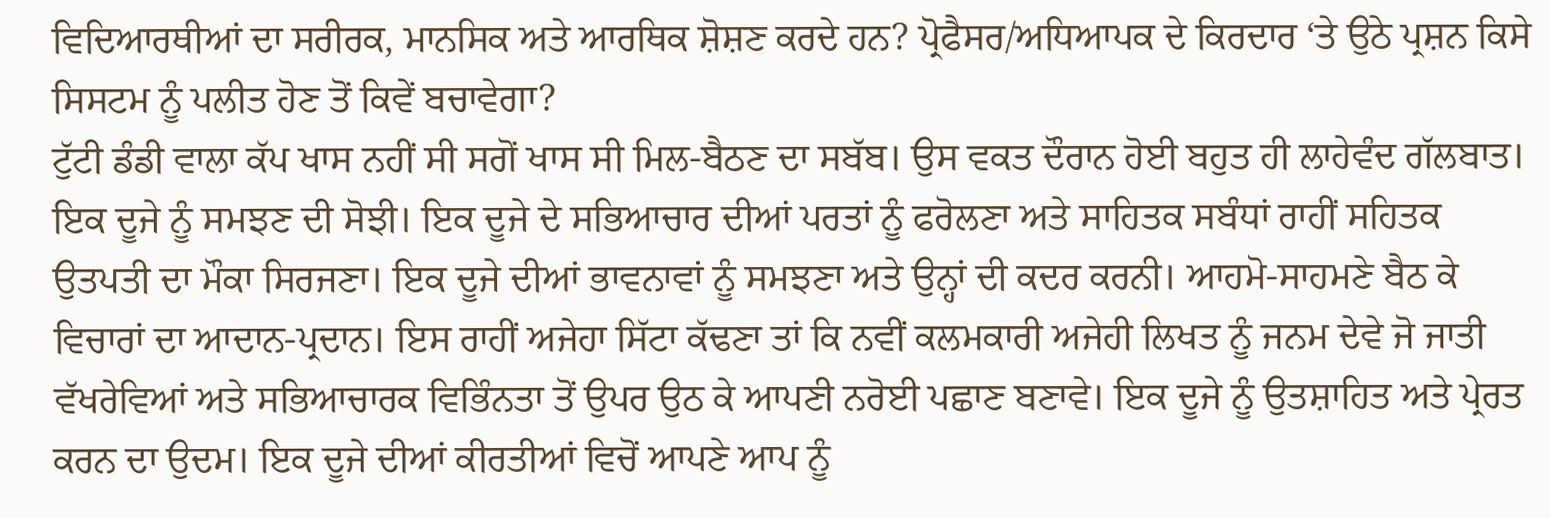ਵਿਦਿਆਰਥੀਆਂ ਦਾ ਸਰੀਰਕ, ਮਾਨਸਿਕ ਅਤੇ ਆਰਥਿਕ ਸ਼ੋਸ਼ਣ ਕਰਦੇ ਹਨ? ਪ੍ਰੋਫੈਸਰ/ਅਧਿਆਪਕ ਦੇ ਕਿਰਦਾਰ ‘ਤੇ ਉਠੇ ਪ੍ਰਸ਼ਨ ਕਿਸੇ ਸਿਸਟਮ ਨੂੰ ਪਲੀਤ ਹੋਣ ਤੋਂ ਕਿਵੇਂ ਬਚਾਵੇਗਾ?
ਟੁੱਟੀ ਡੰਡੀ ਵਾਲਾ ਕੱਪ ਖਾਸ ਨਹੀਂ ਸੀ ਸਗੋਂ ਖਾਸ ਸੀ ਮਿਲ-ਬੈਠਣ ਦਾ ਸਬੱਬ। ਉਸ ਵਕਤ ਦੌਰਾਨ ਹੋਈ ਬਹੁਤ ਹੀ ਲਾਹੇਵੰਦ ਗੱਲਬਾਤ। ਇਕ ਦੂਜੇ ਨੂੰ ਸਮਝਣ ਦੀ ਸੋਝੀ। ਇਕ ਦੂਜੇ ਦੇ ਸਭਿਆਚਾਰ ਦੀਆਂ ਪਰਤਾਂ ਨੂੰ ਫਰੋਲਣਾ ਅਤੇ ਸਾਹਿਤਕ ਸਬੰਧਾਂ ਰਾਹੀਂ ਸਹਿਤਕ ਉਤਪਤੀ ਦਾ ਮੌਕਾ ਸਿਰਜਣਾ। ਇਕ ਦੂਜੇ ਦੀਆਂ ਭਾਵਨਾਵਾਂ ਨੂੰ ਸਮਝਣਾ ਅਤੇ ਉਨ੍ਹਾਂ ਦੀ ਕਦਰ ਕਰਨੀ। ਆਹਮੋ-ਸਾਹਮਣੇ ਬੈਠ ਕੇ ਵਿਚਾਰਾਂ ਦਾ ਆਦਾਨ-ਪ੍ਰਦਾਨ। ਇਸ ਰਾਹੀਂ ਅਜੇਹਾ ਸਿੱਟਾ ਕੱਢਣਾ ਤਾਂ ਕਿ ਨਵੀਂ ਕਲਮਕਾਰੀ ਅਜੇਹੀ ਲਿਖਤ ਨੂੰ ਜਨਮ ਦੇਵੇ ਜੋ ਜਾਤੀ ਵੱਖਰੇਵਿਆਂ ਅਤੇ ਸਭਿਆਚਾਰਕ ਵਿਭਿੰਨਤਾ ਤੋਂ ਉਪਰ ਉਠ ਕੇ ਆਪਣੀ ਨਰੋਈ ਪਛਾਣ ਬਣਾਵੇ। ਇਕ ਦੂਜੇ ਨੂੰ ਉਤਸ਼ਾਹਿਤ ਅਤੇ ਪ੍ਰੇਰਤ ਕਰਨ ਦਾ ਉਦਮ। ਇਕ ਦੂਜੇ ਦੀਆਂ ਕੀਰਤੀਆਂ ਵਿਚੋਂ ਆਪਣੇ ਆਪ ਨੂੰ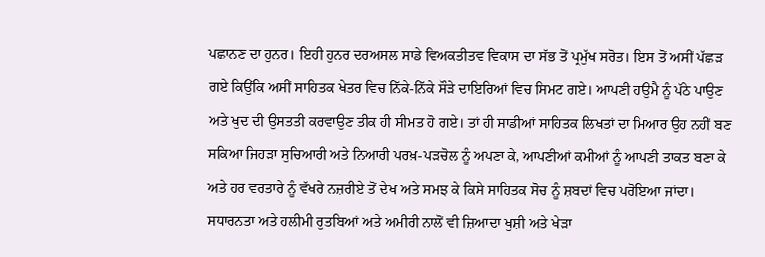ਪਛਾਨਣ ਦਾ ਹੁਨਰ। ਇਹੀ ਹੁਨਰ ਦਰਅਸਲ ਸਾਡੇ ਵਿਅਕਤੀਤਵ ਵਿਕਾਸ ਦਾ ਸੱਭ ਤੋਂ ਪ੍ਰਮੁੱਖ ਸਰੋਤ। ਇਸ ਤੋਂ ਅਸੀਂ ਪੱਛੜ ਗਏ ਕਿਉਂਕਿ ਅਸੀਂ ਸਾਹਿਤਕ ਖੇਤਰ ਵਿਚ ਨਿੱਕੇ-ਨਿੱਕੇ ਸੌੜੇ ਦਾਇਰਿਆਂ ਵਿਚ ਸਿਮਟ ਗਏ। ਆਪਣੀ ਹਉਮੈ ਨੂੰ ਪੱਠੇ ਪਾਉਣ ਅਤੇ ਖੁਦ ਦੀ ਉਸਤਤੀ ਕਰਵਾਉਣ ਤੀਕ ਹੀ ਸੀਮਤ ਹੋ ਗਏ। ਤਾਂ ਹੀ ਸਾਡੀਆਂ ਸਾਹਿਤਕ ਲਿਖਤਾਂ ਦਾ ਮਿਆਰ ਉਹ ਨਹੀਂ ਬਣ ਸਕਿਆ ਜਿਹੜਾ ਸੁਚਿਆਰੀ ਅਤੇ ਨਿਆਰੀ ਪਰਖ਼-ਪੜਚੋਲ ਨੂੰ ਅਪਣਾ ਕੇ, ਆਪਣੀਆਂ ਕਮੀਆਂ ਨੂੰ ਆਪਣੀ ਤਾਕਤ ਬਣਾ ਕੇ ਅਤੇ ਹਰ ਵਰਤਾਰੇ ਨੂੰ ਵੱਖਰੇ ਨਜ਼ਰੀਏ ਤੋਂ ਦੇਖ ਅਤੇ ਸਮਝ ਕੇ ਕਿਸੇ ਸਾਹਿਤਕ ਸੋਚ ਨੂੰ ਸ਼ਬਦਾਂ ਵਿਚ ਪਰੋਇਆ ਜਾਂਦਾ।
ਸਧਾਰਨਤਾ ਅਤੇ ਹਲੀਮੀ ਰੁਤਬਿਆਂ ਅਤੇ ਅਮੀਰੀ ਨਾਲੋਂ ਵੀ ਜ਼ਿਆਦਾ ਖੁਸ਼ੀ ਅਤੇ ਖੇੜਾ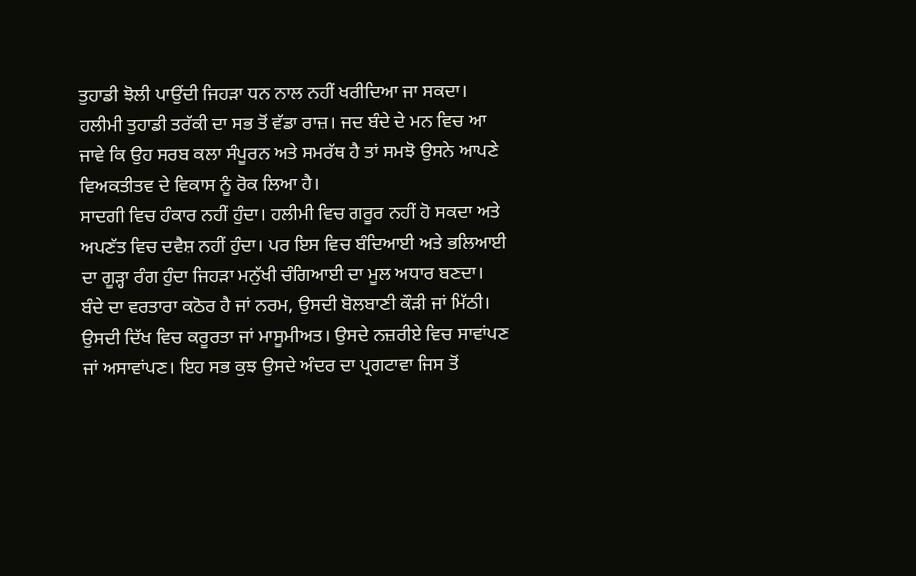ਤੁਹਾਡੀ ਝੋਲੀ ਪਾਉਂਦੀ ਜਿਹੜਾ ਧਨ ਨਾਲ ਨਹੀਂ ਖਰੀਦਿਆ ਜਾ ਸਕਦਾ।
ਹਲੀਮੀ ਤੁਹਾਡੀ ਤਰੱਕੀ ਦਾ ਸਭ ਤੋਂ ਵੱਡਾ ਰਾਜ਼। ਜਦ ਬੰਦੇ ਦੇ ਮਨ ਵਿਚ ਆ ਜਾਵੇ ਕਿ ਉਹ ਸਰਬ ਕਲਾ ਸੰਪੂਰਨ ਅਤੇ ਸਮਰੱਥ ਹੈ ਤਾਂ ਸਮਝੋ ਉਸਨੇ ਆਪਣੇ ਵਿਅਕਤੀਤਵ ਦੇ ਵਿਕਾਸ ਨੂੰ ਰੋਕ ਲਿਆ ਹੈ।
ਸਾਦਗੀ ਵਿਚ ਹੰਕਾਰ ਨਹੀਂ ਹੁੰਦਾ। ਹਲੀਮੀ ਵਿਚ ਗਰੂਰ ਨਹੀਂ ਹੋ ਸਕਦਾ ਅਤੇ ਅਪਣੱਤ ਵਿਚ ਦਵੈਸ਼ ਨਹੀਂ ਹੁੰਦਾ। ਪਰ ਇਸ ਵਿਚ ਬੰਦਿਆਈ ਅਤੇ ਭਲਿਆਈ ਦਾ ਗੂੜ੍ਹਾ ਰੰਗ ਹੁੰਦਾ ਜਿਹੜਾ ਮਨੁੱਖੀ ਚੰਗਿਆਈ ਦਾ ਮੂਲ ਅਧਾਰ ਬਣਦਾ।
ਬੰਦੇ ਦਾ ਵਰਤਾਰਾ ਕਠੋਰ ਹੈ ਜਾਂ ਨਰਮ, ਉਸਦੀ ਬੋਲਬਾਣੀ ਕੌੜੀ ਜਾਂ ਮਿੱਠੀ। ਉਸਦੀ ਦਿੱਖ ਵਿਚ ਕਰੂਰਤਾ ਜਾਂ ਮਾਸੂਮੀਅਤ। ਉਸਦੇ ਨਜ਼ਰੀਏ ਵਿਚ ਸਾਵਾਂਪਣ ਜਾਂ ਅਸਾਵਾਂਪਣ। ਇਹ ਸਭ ਕੁਝ ਉਸਦੇ ਅੰਦਰ ਦਾ ਪ੍ਰਗਟਾਵਾ ਜਿਸ ਤੋਂ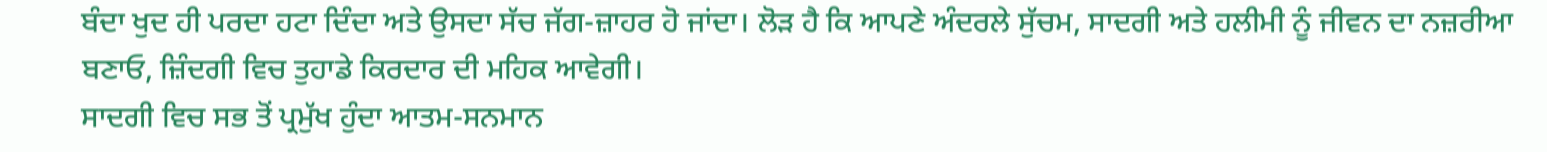ਬੰਦਾ ਖੁਦ ਹੀ ਪਰਦਾ ਹਟਾ ਦਿੰਦਾ ਅਤੇ ਉਸਦਾ ਸੱਚ ਜੱਗ-ਜ਼ਾਹਰ ਹੋ ਜਾਂਦਾ। ਲੋੜ ਹੈ ਕਿ ਆਪਣੇ ਅੰਦਰਲੇ ਸੁੱਚਮ, ਸਾਦਗੀ ਅਤੇ ਹਲੀਮੀ ਨੂੰ ਜੀਵਨ ਦਾ ਨਜ਼ਰੀਆ ਬਣਾਓ, ਜ਼ਿੰਦਗੀ ਵਿਚ ਤੁਹਾਡੇ ਕਿਰਦਾਰ ਦੀ ਮਹਿਕ ਆਵੇਗੀ।
ਸਾਦਗੀ ਵਿਚ ਸਭ ਤੋਂ ਪ੍ਰਮੁੱਖ ਹੁੰਦਾ ਆਤਮ-ਸਨਮਾਨ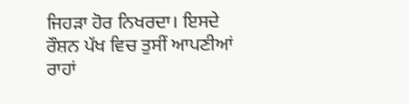ਜਿਹੜਾ ਹੋਰ ਨਿਖਰਦਾ। ਇਸਦੇ ਰੌਸ਼ਨ ਪੱਖ ਵਿਚ ਤੁਸੀਂ ਆਪਣੀਆਂ ਰਾਹਾਂ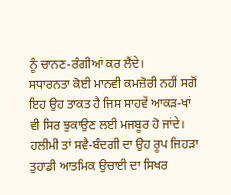ਨੂੰ ਚਾਨਣ-ਰੰਗੀਆਂ ਕਰ ਲੈਂਦੇ।
ਸਧਾਰਨਤਾ ਕੋਈ ਮਾਨਵੀ ਕਮਜ਼ੋਰੀ ਨਹੀਂ ਸਗੋਂ ਇਹ ਉਹ ਤਾਕਤ ਹੈ ਜਿਸ ਸਾਹਵੇਂ ਆਕੜ-ਖਾਂ ਵੀ ਸਿਰ ਝੁਕਾਉਣ ਲਈ ਮਜਬੂਰ ਹੋ ਜਾਂਦੇ। ਹਲੀਮੀ ਤਾਂ ਸਵੈ-ਬੰਦਗੀ ਦਾ ਉਹ ਰੂਪ ਜਿਹੜਾ ਤੁਹਾਡੀ ਆਤਮਿਕ ਉਚਾਈ ਦਾ ਸਿਖਰ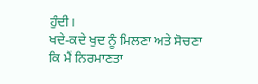ਹੁੰਦੀ।
ਖਦੇ-ਕਦੇ ਖੁਦ ਨੂੰ ਮਿਲਣਾ ਅਤੇ ਸੋਚਣਾ ਕਿ ਮੈਂ ਨਿਰਮਾਣਤਾ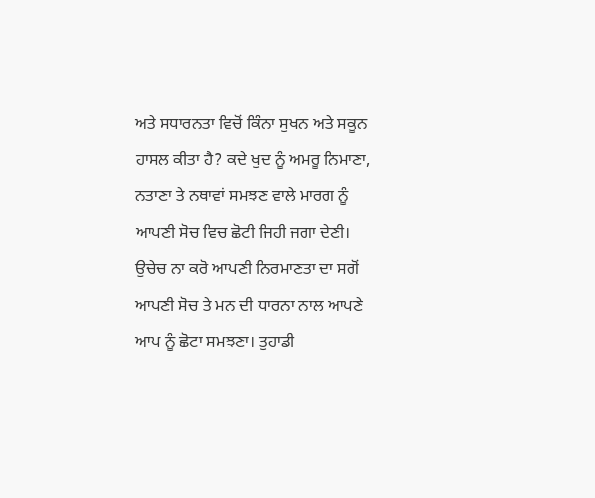ਅਤੇ ਸਧਾਰਨਤਾ ਵਿਚੋਂ ਕਿੰਨਾ ਸੁਖਨ ਅਤੇ ਸਕੂਨ ਹਾਸਲ ਕੀਤਾ ਹੈ? ਕਦੇ ਖੁਦ ਨੂੰ ਅਮਰੂ ਨਿਮਾਣਾ, ਨਤਾਣਾ ਤੇ ਨਥਾਵਾਂ ਸਮਝਣ ਵਾਲੇ ਮਾਰਗ ਨੂੰ ਆਪਣੀ ਸੋਚ ਵਿਚ ਛੋਟੀ ਜਿਹੀ ਜਗਾ ਦੇਣੀ। ਉਚੇਚ ਨਾ ਕਰੋ ਆਪਣੀ ਨਿਰਮਾਣਤਾ ਦਾ ਸਗੋਂ ਆਪਣੀ ਸੋਚ ਤੇ ਮਨ ਦੀ ਧਾਰਨਾ ਨਾਲ ਆਪਣੇ ਆਪ ਨੂੰ ਛੋਟਾ ਸਮਝਣਾ। ਤੁਹਾਡੀ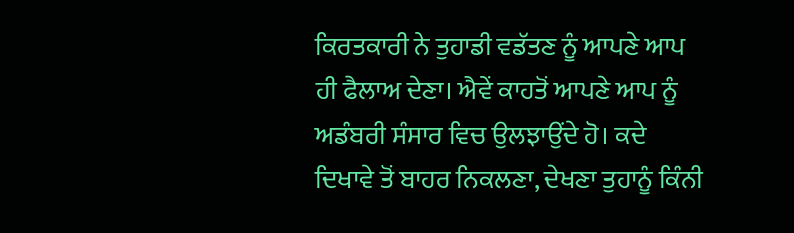ਕਿਰਤਕਾਰੀ ਨੇ ਤੁਹਾਡੀ ਵਡੱਤਣ ਨੂੰ ਆਪਣੇ ਆਪ ਹੀ ਫੈਲਾਅ ਦੇਣਾ। ਐਵੇਂ ਕਾਹਤੋਂ ਆਪਣੇ ਆਪ ਨੂੰ ਅਡੰਬਰੀ ਸੰਸਾਰ ਵਿਚ ਉਲਝਾਉਂਦੇ ਹੋ। ਕਦੇ ਦਿਖਾਵੇ ਤੋਂ ਬਾਹਰ ਨਿਕਲਣਾ, ਦੇਖਣਾ ਤੁਹਾਨੂੰ ਕਿੰਨੀ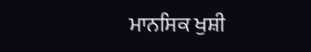ਮਾਨਸਿਕ ਖੁਸ਼ੀ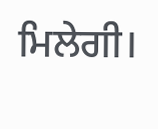ਮਿਲੇਗੀ।